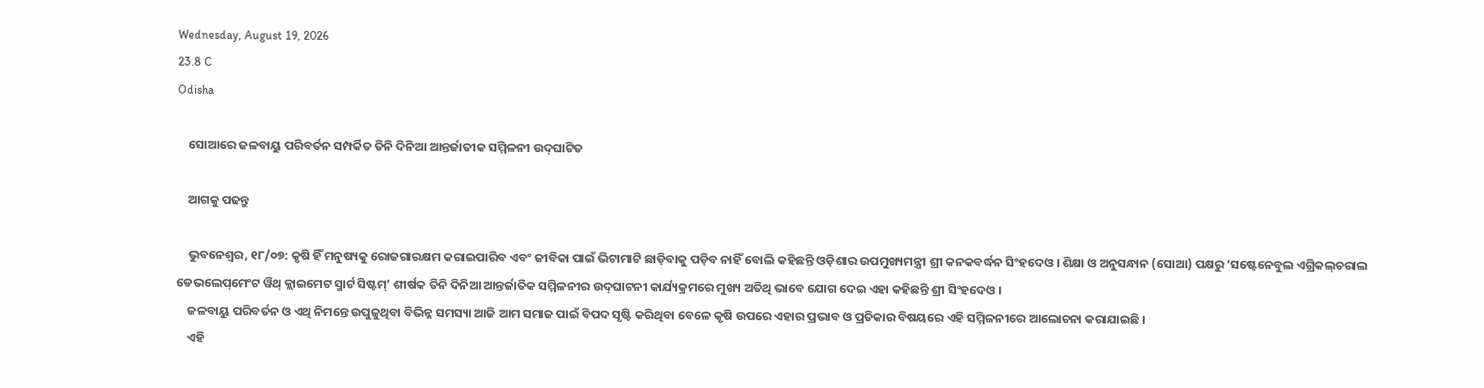Wednesday, August 19, 2026
23.8 C
Odisha

    ସୋଆରେ ଜଳବାୟୁ ପରିବର୍ତନ ସମ୍ପର୍କିତ ତିନି ଦିନିଆ ଆନ୍ତର୍ଜାତୀକ ସମ୍ମିଳନୀ ଉଦ୍‌ଘାଟିତ

    ଆଗକୁ ପଢନ୍ତୁ

    ଭୁବନେଶ୍ୱର, ୧୮/୦୭: କୃଷି ହିଁ ମନୁଷ୍ୟକୁ ରୋଜଗାରକ୍ଷମ କରାଇପାରିବ ଏବଂ ଜୀବିକା ପାଇଁ ଭିଟାମାଟି ଛାଡ଼ିବାକୁ ପଡ଼ିବ ନାହିଁ ବୋଲି କହିଛନ୍ତି ଓଡ଼ିଶାର ଉପମୁଖ୍ୟମନ୍ତ୍ରୀ ଶ୍ରୀ କନକବର୍ଦ୍ଧନ ସିଂହଦେଓ । ଶିକ୍ଷା ଓ ଅନୁସନ୍ଧାନ (ସୋଆ) ପକ୍ଷରୁ ‘ସଷ୍ଟେନେବୁଲ ଏଗ୍ରିକଲ୍‌ଚରାଲ ଡେଭଲେପ୍‌ମେଂଟ ୱିଥ୍ କ୍ଲାଇମେଟ ସ୍ମାର୍ଟ ସିଷ୍ଟମ୍‌’ ଶୀର୍ଷକ ତିନି ଦିନିଆ ଆନ୍ତର୍ଜାତିକ ସମ୍ମିଳନୀର ଉଦ୍‌ଘାଟନୀ କାର୍ଯ୍ୟକ୍ରମରେ ମୁଖ୍ୟ ଅତିଥି ଭାବେ ଯୋଗ ଦେଇ ଏହା କହିଛନ୍ତି ଶ୍ରୀ ସିଂହଦେଓ ।
    ଜଳବାୟୁ ପରିବର୍ତନ ଓ ଏଥି ନିମନ୍ତେ ଉପୁଜୁଥିବା ବିଭିନ୍ନ ସମସ୍ୟା ଆଜି ଆମ ସମାଜ ପାଇଁ ବିପଦ ସୃଷ୍ଟି କରିଥିବା ବେଳେ କୃଷି ଉପରେ ଏହାର ପ୍ରଭାବ ଓ ପ୍ରତିକାର ବିଷୟରେ ଏହି ସମ୍ମିଳନୀରେ ଆଲୋଚନା କରାଯାଇଛି ।
    ଏହି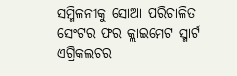ସମ୍ମିଳନୀକୁ ସୋଆ ପରିଚାଳିତ ସେଂଟର ଫର କ୍ଲାଇମେଟ ସ୍ମାର୍ଟ ଏଗ୍ରିକଲଚର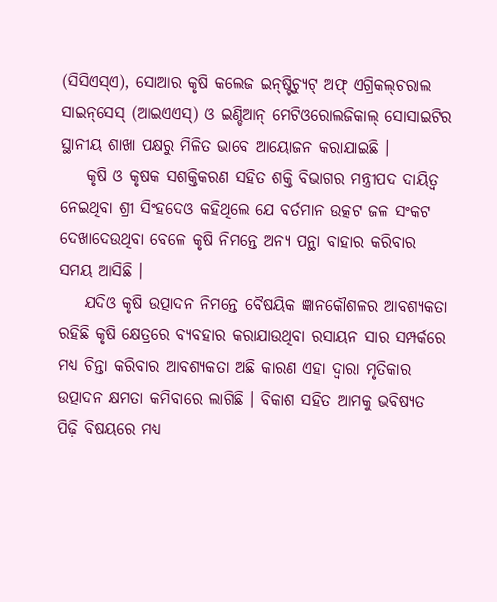(ସିସିଏସ୍‌ଏ), ସୋଆର କୃଷି କଲେଜ ଇନ୍‌ଷ୍ଟିଚ୍ୟୁଟ୍ ଅଫ୍ ଏଗ୍ରିକଲ୍‌ଚରାଲ ସାଇନ୍‌ସେସ୍ (ଆଇଏଏସ୍‌) ଓ ଇଣ୍ଡିଆନ୍ ମେଟିଓରୋଲଜିକାଲ୍ ସୋସାଇଟିର ସ୍ଥାନୀୟ ଶାଖା ପକ୍ଷରୁ ମିଳିତ ଭାବେ ଆୟୋଜନ କରାଯାଇଛି ।
    କୃଷି ଓ କୃଷକ ସଶକ୍ତିକରଣ ସହିତ ଶକ୍ତି ବିଭାଗର ମନ୍ତ୍ରୀପଦ ଦାୟିତ୍ୱ ନେଇଥିବା ଶ୍ରୀ ସିଂହଦେଓ କହିଥିଲେ ଯେ ବର୍ତମାନ ଉତ୍କଟ ଜଳ ସଂକଟ ଦେଖାଦେଉଥିବା ବେଳେ କୃଷି ନିମନ୍ତେ ଅନ୍ୟ ପନ୍ଥା ବାହାର କରିବାର ସମୟ ଆସିଛି ।
    ଯଦିଓ କୃଷି ଉତ୍ପାଦନ ନିମନ୍ତେ ବୈଷୟିକ ଜ୍ଞାନକୌଶଳର ଆବଶ୍ୟକତା ରହିଛି କୃଷି କ୍ଷେତ୍ରରେ ବ୍ୟବହାର କରାଯାଉଥିବା ରସାୟନ ସାର ସମ୍ପର୍କରେ ମଧ୍ୟ ଚିନ୍ତା କରିବାର ଆବଶ୍ୟକତା ଅଛି କାରଣ ଏହା ଦ୍ୱାରା ମୃତିକାର ଉତ୍ପାଦନ କ୍ଷମତା କମିବାରେ ଲାଗିଛି । ବିକାଶ ସହିତ ଆମକୁ ଭବିଷ୍ୟତ ପିଢ଼ି ବିଷୟରେ ମଧ୍ୟ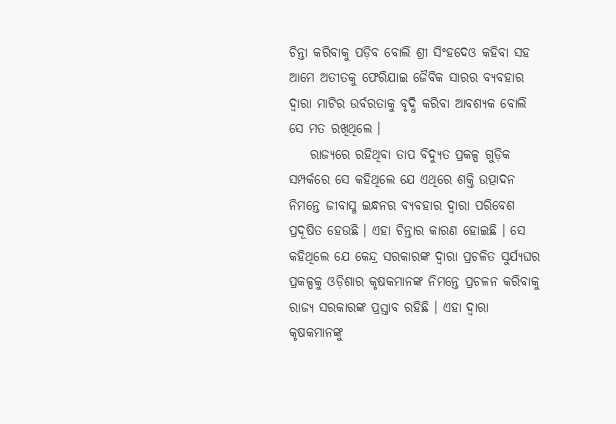ଚିନ୍ତା କରିବାକୁ ପଡ଼ିବ ବୋଲି ଶ୍ରୀ ସିଂହଦେଓ କହିବା ସହ ଆମେ ଅତୀତକୁ ଫେରିଯାଇ ଜୈବିକ ସାରର ବ୍ୟବହାର ଦ୍ୱାରା ମାଟିର ଉର୍ବରତାକୁ ବୃଦ୍ଧି କରିବା ଆବଶ୍ୟକ ବୋଲି ସେ ମତ ରଖିଥିଲେ ।
    ରାଜ୍ୟରେ ରହିଥିବା ତାପ ବିଦ୍ୟୁତ ପ୍ରକଳ୍ପ ଗୁଡ଼ିକ ସମ୍ପର୍କରେ ସେ କହିଥିଲେ ଯେ ଏଥିରେ ଶକ୍ତି ଉତ୍ପାଦନ ନିମନ୍ତେ ଜୀବାସ୍ମ ଇନ୍ଧନର ବ୍ୟବହାର ଦ୍ୱାରା ପରିବେଶ ପ୍ରଦୂଷିତ ହେଉଛି । ଏହା ଚିନ୍ତାର କାରଣ ହୋଇଛି । ସେ କହିଥିଲେ ଯେ କେନ୍ଦ୍ର ସରକାରଙ୍କ ଦ୍ୱାରା ପ୍ରଚଳିତ ସୁର୍ଯ୍ୟଘର ପ୍ରକଳ୍ପକୁ ଓଡ଼ିଶାର କୃଷକମାନଙ୍କ ନିମନ୍ତେ ପ୍ରଚଳନ କରିବାକୁ ରାଜ୍ୟ ସରକାରଙ୍କ ପ୍ରସ୍ତାବ ରହିଛି । ଏହା ଦ୍ୱାରା କୃଷକମାନଙ୍କୁ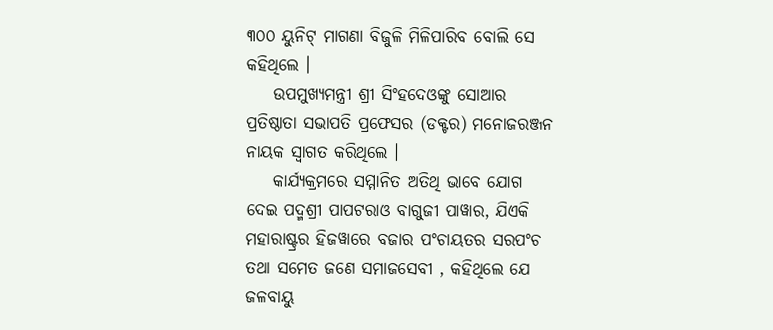୩୦୦ ୟୁନିଟ୍ ମାଗଣା ବିଜୁଳି ମିଳିପାରିବ ବୋଲି ସେ କହିଥିଲେ ।
    ଉପମୁଖ୍ୟମନ୍ତ୍ରୀ ଶ୍ରୀ ସିଂହଦେଓଙ୍କୁ ସୋଆର ପ୍ରତିଷ୍ଠାତା ସଭାପତି ପ୍ରଫେସର (ଡକ୍ଟର) ମନୋଜରଞ୍ଜନ ନାୟକ ସ୍ୱାଗତ କରିଥିଲେ ।
    କାର୍ଯ୍ୟକ୍ରମରେ ସମ୍ମାନିତ ଅତିଥି ଭାବେ ଯୋଗ ଦେଇ ପଦ୍ମଶ୍ରୀ ପାପଟରାଓ ବାଗୁଜୀ ପାୱାର, ଯିଏକି ମହାରାଷ୍ଟ୍ରର ହିଜୱାରେ ବଜାର ପଂଚାୟତର ସରପଂଚ ତଥା ସମେତ ଜଣେ ସମାଜସେବୀ , କହିଥିଲେ ଯେ ଜଳବାୟୁ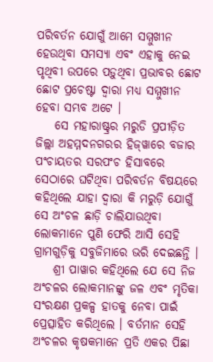ପରିବର୍ତନ ଯୋଗୁଁ ଆମେ ସମ୍ମୁଖୀନ ହେଉଥିବା ସମସ୍ୟା ଏବଂ ଏହାକୁ ନେଇ ପୃଥିବୀ ଉପରେ ପଡ଼ୁଥିବା ପ୍ରଭାବର ଛୋଟ ଛୋଟ ପ୍ରଚେଷ୍ଟା ଦ୍ୱାରା ମଧ୍ୟ ସମ୍ମୁଖୀନ ହେବା ସମ୍ଭବ ଅଟେ ।
    ସେ ମହାରାଷ୍ଟ୍ରର ମରୁଡି ପ୍ରପୀଡ଼ିତ ଜିଲ୍ଲା ଅହମ୍ମଦନଗରର ହିଜ୍‌ୱାରେ ବଜାର ପଂଚାୟତର ସରପଂଚ ହିସାବରେ ସେଠାରେ ଘଟିଥିବା ପରିବର୍ତନ ବିଷୟରେ କହିଥିଲେ ଯାହା ଦ୍ୱାରା କି ମରୁଡ଼ି ଯୋଗୁଁ ସେ ଅଂଚଳ ଛାଡ଼ି ଚାଲିଯାଉଥିବା ଲୋକମାନେ ପୁଣି ଫେରି ଆସି ସେହି ଗ୍ରାମଗୁଡ଼ିକୁ ସବୁଜିମାରେ ଭରି ଦେଇଛନ୍ତି ।
    ଶ୍ରୀ ପାୱାର କହିଥିଲେ ଯେ ସେ ନିଜ ଅଂଚଳର ଲୋକମାନଙ୍କୁ ଜଳ ଏବଂ ମୃତିକା ସଂରକ୍ଷଣ ପ୍ରକଳ୍ପ ହାତକୁ ନେବା ପାଇଁ ପ୍ରେତ୍ସାହିତ କରିଥିଲେ । ବର୍ତମାନ ସେହି ଅଂଚଳର କୃଷକମାନେ ପ୍ରତି ଏକର ପିଛା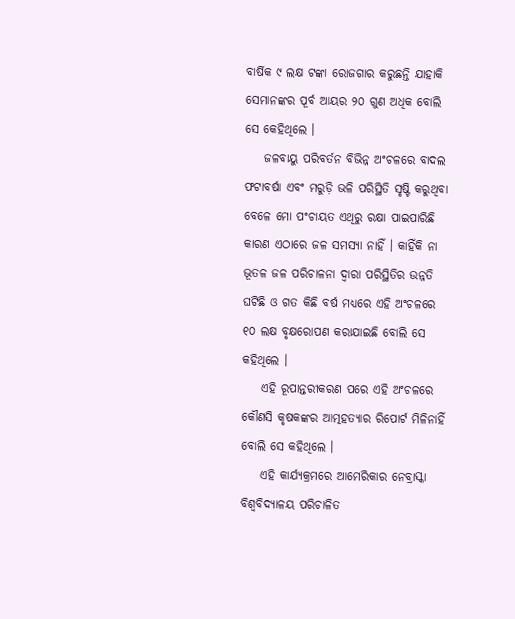ବାର୍ଷିକ ୯ ଲକ୍ଷ ଟଙ୍କା ରୋଜଗାର କରୁଛନ୍ତି ଯାହାକି ସେମାନଙ୍କର ପୂର୍ବ ଆୟର ୨୦ ଗୁଣ ଅଧିକ ବୋଲି ସେ କେହିଥିଲେ ।
    ଜଳବାୟୁ ପରିବର୍ତନ ବିଭିନ୍ନ ଅଂଚଳରେ ବାଦଲ ଫଟାବର୍ଷା ଏବଂ ମରୁଡ଼ି ଭଳି ପରିସ୍ଥିତି ସୃଷ୍ଟି କରୁଥିବା ବେଳେ ମୋ ପଂଚାୟତ ଏଥିରୁ ରକ୍ଷା ପାଇପାରିଛି କାରଣ ଏଠାରେ ଜଳ ସମସ୍ୟା ନାହିଁ । କାହିଁକି ନା ଭୂତଳ ଜଳ ପରିଚାଳନା ଦ୍ୱାରା ପରିସ୍ଥିତିର ଉନ୍ନତି ଘଟିଛି ଓ ଗତ କିଛି ବର୍ଷ ମଧ୍ୟରେ ଏହି ଅଂଚଳରେ ୧୦ ଲକ୍ଷ ବୃକ୍ଷରୋପଣ କରାଯାଇଛି ବୋଲି ସେ କହିଥିଲେ ।
    ଏହି ରୂପାନ୍ତରୀକରଣ ପରେ ଏହି ଅଂଚଳରେ କୌଣସି କୃଷକଙ୍କର ଆତ୍ମହତ୍ୟାର ରିପୋର୍ଟ ମିଳିନାହିଁ ବୋଲି ସେ କହିଥିଲେ ।
    ଏହି କାର୍ଯ୍ୟକ୍ରମରେ ଆମେରିକାର ନେବ୍ରାସ୍କା ବିଶ୍ୱବିଦ୍ୟାଳୟ ପରିଚାଳିତ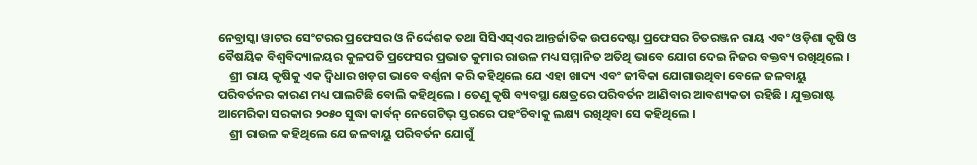ନେବ୍ରାସ୍କା ୱାଟର ସେଂଟରର ପ୍ରଫେସର ଓ ନିର୍ଦ୍ଦେଶକ ତଥା ସିସିଏସ୍‌ଏର ଆନ୍ତର୍ଜାତିକ ଉପଦେଷ୍ଟା ପ୍ରଫେସର ଚିତରଞ୍ଜନ ରାୟ ଏବଂ ଓଡ଼ିଶା କୃଷି ଓ ବୈଷୟିକ ବିଶ୍ୱବିଦ୍ୟାଳୟର କୁଳପତି ପ୍ରଫେସର ପ୍ରଭାତ କୁମାର ରାଉଳ ମଧ୍ୟ ସମ୍ମାନିତ ଅତିଥି ଭାବେ ଯୋଗ ଦେଇ ନିଜର ବକ୍ତବ୍ୟ ରଖିଥିଲେ ।
    ଶ୍ରୀ ରାୟ କୃଷିକୁ ଏକ ଦ୍ୱିଧାର ଖଡ଼ଗ ଭାବେ ବର୍ଣ୍ଣନା କରି କହିଥିଲେ ଯେ ଏହା ଖାଦ୍ୟ ଏବଂ ଜୀବିକା ଯୋଗାଉଥିବା ବେଳେ ଜଳବାୟୁ ପରିବର୍ତନର କାରଣ ମଧ୍ୟ ପାଲଟିଛି ବୋଲି କହିଥିଲେ । ତେଣୁ କୃଷି ବ୍ୟବସ୍ଥା କ୍ଷେତ୍ରରେ ପରିବର୍ତନ ଆଣିବାର ଆବଶ୍ୟକତା ରହିଛି । ଯୁକ୍ତରାଷ୍ଟ ଆମେରିକା ସରକାର ୨୦୫୦ ସୁଦ୍ଧା କାର୍ବନ୍ ନେଗେଟିଭ୍ ସ୍ତରରେ ପହଂଚିବାକୁ ଲକ୍ଷ୍ୟ ରଖିଥିବା ସେ କହିଥିଲେ ।
    ଶ୍ରୀ ରାଉଳ କହିଥିଲେ ଯେ ଜଳବାୟୁ ପରିବର୍ତନ ଯୋଗୁଁ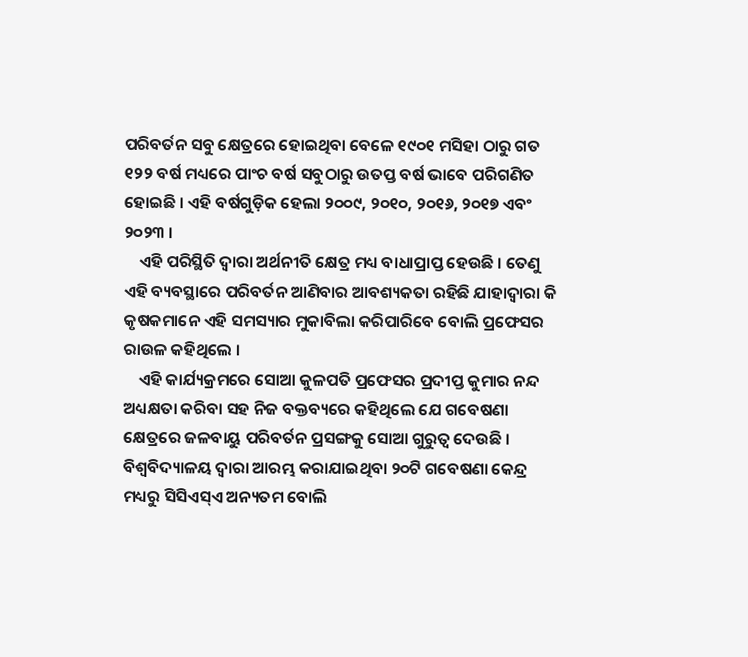ପରିବର୍ତନ ସବୁ କ୍ଷେତ୍ରରେ ହୋଇଥିବା ବେଳେ ୧୯୦୧ ମସିହା ଠାରୁ ଗତ ୧୨୨ ବର୍ଷ ମଧ୍ୟରେ ପାଂଚ ବର୍ଷ ସବୁଠାରୁ ଉତପ୍ତ ବର୍ଷ ଭାବେ ପରିଗଣିତ ହୋଇଛି । ଏହି ବର୍ଷଗୁଡ଼ିକ ହେଲା ୨୦୦୯, ୨୦୧୦, ୨୦୧୬, ୨୦୧୭ ଏବଂ ୨୦୨୩ ।
    ଏହି ପରିସ୍ଥିତି ଦ୍ୱାରା ଅର୍ଥନୀତି କ୍ଷେତ୍ର ମଧ୍ୟ ବାଧାପ୍ରାପ୍ତ ହେଉଛି । ତେଣୁ ଏହି ବ୍ୟବସ୍ଥାରେ ପରିବର୍ତନ ଆଣିବାର ଆବଶ୍ୟକତା ରହିଛି ଯାହାଦ୍ୱାରା କି କୃଷକମାନେ ଏହି ସମସ୍ୟାର ମୁକାବିଲା କରିପାରିବେ ବୋଲି ପ୍ରଫେସର ରାଉଳ କହିଥିଲେ ।
    ଏହି କାର୍ଯ୍ୟକ୍ରମରେ ସୋଆ କୁଳପତି ପ୍ରଫେସର ପ୍ରଦୀପ୍ତ କୁମାର ନନ୍ଦ ଅଧ୍ୟକ୍ଷତା କରିବା ସହ ନିଜ ବକ୍ତବ୍ୟରେ କହିଥିଲେ ଯେ ଗବେଷଣା କ୍ଷେତ୍ରରେ ଜଳବାୟୁ ପରିବର୍ତନ ପ୍ରସଙ୍ଗକୁ ସୋଆ ଗୁରୁତ୍ୱ ଦେଉଛି । ବିଶ୍ୱବିଦ୍ୟାଳୟ ଦ୍ୱାରା ଆରମ୍ଭ କରାଯାଇଥିବା ୨୦ଟି ଗବେଷଣା କେନ୍ଦ୍ର ମଧ୍ୟରୁ ସିସିଏସ୍‌ଏ ଅନ୍ୟତମ ବୋଲି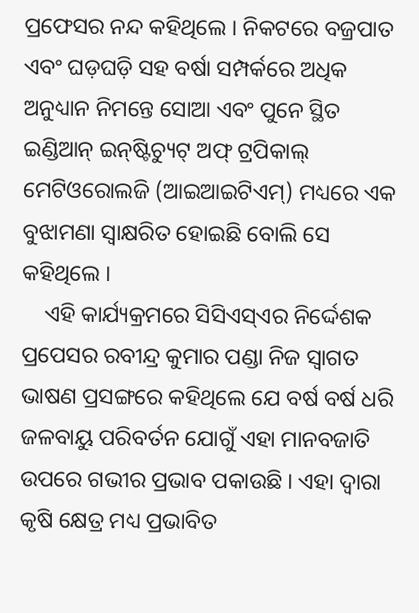ପ୍ରଫେସର ନନ୍ଦ କହିଥିଲେ । ନିକଟରେ ବଜ୍ରପାତ ଏବଂ ଘଡ଼ଘଡ଼ି ସହ ବର୍ଷା ସମ୍ପର୍କରେ ଅଧିକ ଅନୁଧ୍ୟାନ ନିମନ୍ତେ ସୋଆ ଏବଂ ପୁନେ ସ୍ଥିତ ଇଣ୍ଡିଆନ୍ ଇନ୍‌ଷ୍ଟିଚ୍ୟୁଟ୍ ଅଫ୍ ଟ୍ରପିକାଲ୍ ମେଟିଓରୋଲଜି (ଆଇଆଇଟିଏମ୍‌) ମଧ୍ୟରେ ଏକ ବୁଝାମଣା ସ୍ୱାକ୍ଷରିତ ହୋଇଛି ବୋଲି ସେ କହିଥିଲେ ।
    ଏହି କାର୍ଯ୍ୟକ୍ରମରେ ସିସିଏସ୍‌ଏର ନିର୍ଦ୍ଦେଶକ ପ୍ରପେସର ରବୀନ୍ଦ୍ର କୁମାର ପଣ୍ଡା ନିଜ ସ୍ୱାଗତ ଭାଷଣ ପ୍ରସଙ୍ଗରେ କହିଥିଲେ ଯେ ବର୍ଷ ବର୍ଷ ଧରି ଜଳବାୟୁ ପରିବର୍ତନ ଯୋଗୁଁ ଏହା ମାନବଜାତି ଉପରେ ଗଭୀର ପ୍ରଭାବ ପକାଉଛି । ଏହା ଦ୍ୱାରା କୃଷି କ୍ଷେତ୍ର ମଧ୍ୟ ପ୍ରଭାବିତ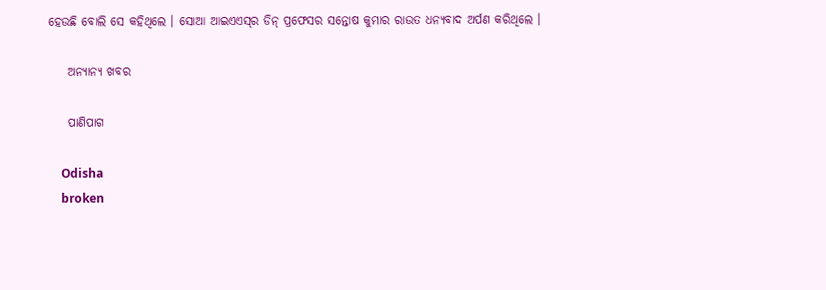ହେଉଛି ବୋଲି ସେ କହିଥିଲେ । ସୋଆ ଆଇଏଏସ୍‌ର ଡିନ୍ ପ୍ରଫେସର ସନ୍ତୋଷ କୁମାର ରାଉତ ଧନ୍ୟବାଦ ଅର୍ପଣ କରିଥିଲେ ।

    ଅନ୍ୟାନ୍ୟ ଖବର

    ପାଣିପାଗ

    Odisha
    broken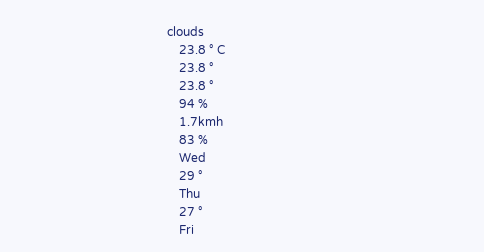clouds
    23.8 ° C
    23.8 °
    23.8 °
    94 %
    1.7kmh
    83 %
    Wed
    29 °
    Thu
    27 °
    Fri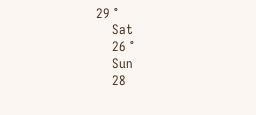29 °
    Sat
    26 °
    Sun
    28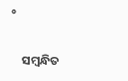°

    ସମ୍ବନ୍ଧିତ